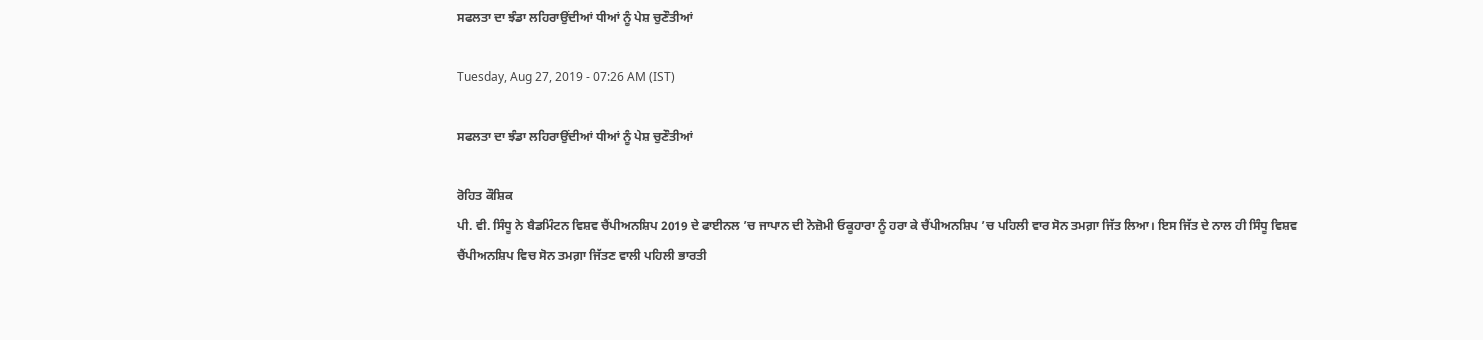ਸਫਲਤਾ ਦਾ ਝੰਡਾ ਲਹਿਰਾਉਂਦੀਆਂ ਧੀਆਂ ਨੂੰ ਪੇਸ਼ ਚੁਣੌਤੀਆਂ

Tuesday, Aug 27, 2019 - 07:26 AM (IST)

ਸਫਲਤਾ ਦਾ ਝੰਡਾ ਲਹਿਰਾਉਂਦੀਆਂ ਧੀਆਂ ਨੂੰ ਪੇਸ਼ ਚੁਣੌਤੀਆਂ

ਰੋਹਿਤ ਕੌਸ਼ਿਕ
ਪੀ. ਵੀ. ਸਿੰਧੂ ਨੇ ਬੈਡਮਿੰਟਨ ਵਿਸ਼ਵ ਚੈਂਪੀਅਨਸ਼ਿਪ 2019 ਦੇ ਫਾਈਨਲ ’ਚ ਜਾਪਾਨ ਦੀ ਨੋਜ਼ੋਮੀ ਓਕੂਹਾਰਾ ਨੂੰ ਹਰਾ ਕੇ ਚੈਂਪੀਅਨਸ਼ਿਪ ’ਚ ਪਹਿਲੀ ਵਾਰ ਸੋਨ ਤਮਗ਼ਾ ਜਿੱਤ ਲਿਆ। ਇਸ ਜਿੱਤ ਦੇ ਨਾਲ ਹੀ ਸਿੰਧੂ ਵਿਸ਼ਵ ਚੈਂਪੀਅਨਸ਼ਿਪ ਵਿਚ ਸੋਨ ਤਮਗ਼ਾ ਜਿੱਤਣ ਵਾਲੀ ਪਹਿਲੀ ਭਾਰਤੀ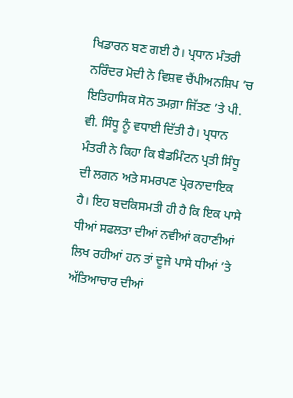ਖਿਡਾਰਨ ਬਣ ਗਈ ਹੈ। ਪ੍ਰਧਾਨ ਮੰਤਰੀ ਨਰਿੰਦਰ ਮੋਦੀ ਨੇ ਵਿਸ਼ਵ ਚੈਂਪੀਅਨਸ਼ਿਪ ’ਚ ਇਤਿਹਾਸਿਕ ਸੋਨ ਤਮਗ਼ਾ ਜਿੱਤਣ ’ਤੇ ਪੀ. ਵੀ. ਸਿੰਧੂ ਨੂੰ ਵਧਾਈ ਦਿੱਤੀ ਹੈ। ਪ੍ਰਧਾਨ ਮੰਤਰੀ ਨੇ ਕਿਹਾ ਕਿ ਬੈਡਮਿੰਟਨ ਪ੍ਰਤੀ ਸਿੰਧੂ ਦੀ ਲਗਨ ਅਤੇ ਸਮਰਪਣ ਪ੍ਰੇਰਨਾਦਾਇਕ ਹੈ। ਇਹ ਬਦਕਿਸਮਤੀ ਹੀ ਹੈ ਕਿ ਇਕ ਪਾਸੇ ਧੀਆਂ ਸਫਲਤਾ ਦੀਆਂ ਨਵੀਆਂ ਕਹਾਣੀਆਂ ਲਿਖ ਰਹੀਆਂ ਹਨ ਤਾਂ ਦੂਜੇ ਪਾਸੇ ਧੀਆਂ ’ਤੇ ਅੱਤਿਆਚਾਰ ਦੀਆਂ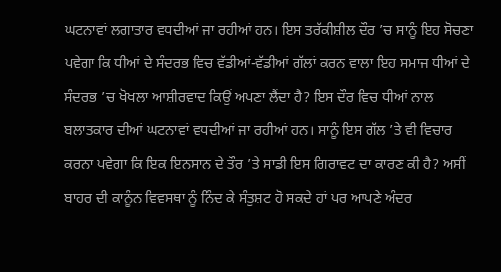ਘਟਨਾਵਾਂ ਲਗਾਤਾਰ ਵਧਦੀਆਂ ਜਾ ਰਹੀਆਂ ਹਨ। ਇਸ ਤਰੱਕੀਸ਼ੀਲ ਦੌਰ ’ਚ ਸਾਨੂੰ ਇਹ ਸੋਚਣਾ ਪਵੇਗਾ ਕਿ ਧੀਆਂ ਦੇ ਸੰਦਰਭ ਵਿਚ ਵੱਡੀਆਂ-ਵੱਡੀਆਂ ਗੱਲਾਂ ਕਰਨ ਵਾਲਾ ਇਹ ਸਮਾਜ ਧੀਆਂ ਦੇ ਸੰਦਰਭ ’ਚ ਖੋਖਲਾ ਆਸ਼ੀਰਵਾਦ ਕਿਉਂ ਅਪਣਾ ਲੈਂਦਾ ਹੈ? ਇਸ ਦੌਰ ਵਿਚ ਧੀਆਂ ਨਾਲ ਬਲਾਤਕਾਰ ਦੀਆਂ ਘਟਨਾਵਾਂ ਵਧਦੀਆਂ ਜਾ ਰਹੀਆਂ ਹਨ। ਸਾਨੂੰ ਇਸ ਗੱਲ ’ਤੇ ਵੀ ਵਿਚਾਰ ਕਰਨਾ ਪਵੇਗਾ ਕਿ ਇਕ ਇਨਸਾਨ ਦੇ ਤੌਰ ’ਤੇ ਸਾਡੀ ਇਸ ਗਿਰਾਵਟ ਦਾ ਕਾਰਣ ਕੀ ਹੈ? ਅਸੀਂ ਬਾਹਰ ਦੀ ਕਾਨੂੰਨ ਵਿਵਸਥਾ ਨੂੰ ਨਿੰਦ ਕੇ ਸੰਤੁਸ਼ਟ ਹੋ ਸਕਦੇ ਹਾਂ ਪਰ ਆਪਣੇ ਅੰਦਰ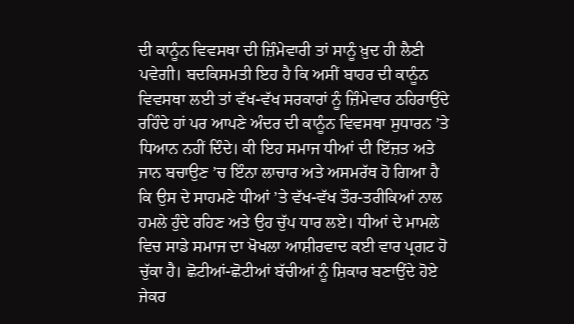ਦੀ ਕਾਨੂੰਨ ਵਿਵਸਥਾ ਦੀ ਜ਼ਿੰਮੇਵਾਰੀ ਤਾਂ ਸਾਨੂੰ ਖ਼ੁਦ ਹੀ ਲੈਣੀ ਪਵੇਗੀ। ਬਦਕਿਸਮਤੀ ਇਹ ਹੈ ਕਿ ਅਸੀਂ ਬਾਹਰ ਦੀ ਕਾਨੂੰਨ ਵਿਵਸਥਾ ਲਈ ਤਾਂ ਵੱਖ-ਵੱਖ ਸਰਕਾਰਾਂ ਨੂੰ ਜ਼ਿੰਮੇਵਾਰ ਠਹਿਰਾਉਂਦੇ ਰਹਿੰਦੇ ਹਾਂ ਪਰ ਆਪਣੇ ਅੰਦਰ ਦੀ ਕਾਨੂੰਨ ਵਿਵਸਥਾ ਸੁਧਾਰਨ ’ਤੇ ਧਿਆਨ ਨਹੀਂ ਦਿੰਦੇ। ਕੀ ਇਹ ਸਮਾਜ ਧੀਆਂ ਦੀ ਇੱਜ਼ਤ ਅਤੇ ਜਾਨ ਬਚਾਉਣ ’ਚ ਇੰਨਾ ਲਾਚਾਰ ਅਤੇ ਅਸਮਰੱਥ ਹੋ ਗਿਆ ਹੈ ਕਿ ਉਸ ਦੇ ਸਾਹਮਣੇ ਧੀਆਂ ’ਤੇ ਵੱਖ-ਵੱਖ ਤੌਰ-ਤਰੀਕਿਆਂ ਨਾਲ ਹਮਲੇ ਹੁੰਦੇ ਰਹਿਣ ਅਤੇ ਉਹ ਚੁੱਪ ਧਾਰ ਲਏ। ਧੀਆਂ ਦੇ ਮਾਮਲੇ ਵਿਚ ਸਾਡੇ ਸਮਾਜ ਦਾ ਖੋਖਲਾ ਆਸ਼ੀਰਵਾਦ ਕਈ ਵਾਰ ਪ੍ਰਗਟ ਹੋ ਚੁੱਕਾ ਹੈ। ਛੋਟੀਆਂ-ਛੋਟੀਆਂ ਬੱਚੀਆਂ ਨੂੰ ਸ਼ਿਕਾਰ ਬਣਾਉਂਦੇ ਹੋਏ ਜੇਕਰ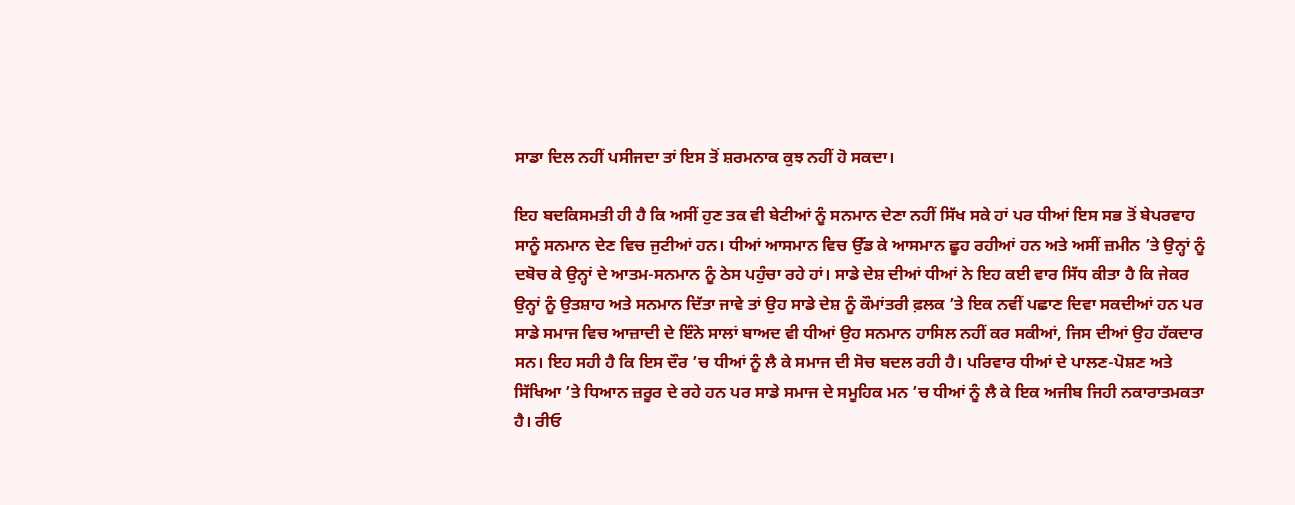ਸਾਡਾ ਦਿਲ ਨਹੀਂ ਪਸੀਜਦਾ ਤਾਂ ਇਸ ਤੋਂ ਸ਼ਰਮਨਾਕ ਕੁਝ ਨਹੀਂ ਹੋ ਸਕਦਾ।

ਇਹ ਬਦਕਿਸਮਤੀ ਹੀ ਹੈ ਕਿ ਅਸੀਂ ਹੁਣ ਤਕ ਵੀ ਬੇਟੀਆਂ ਨੂੰ ਸਨਮਾਨ ਦੇਣਾ ਨਹੀਂ ਸਿੱਖ ਸਕੇ ਹਾਂ ਪਰ ਧੀਆਂ ਇਸ ਸਭ ਤੋਂ ਬੇਪਰਵਾਹ ਸਾਨੂੰ ਸਨਮਾਨ ਦੇਣ ਵਿਚ ਜੁਟੀਆਂ ਹਨ। ਧੀਆਂ ਆਸਮਾਨ ਵਿਚ ਉੱਡ ਕੇ ਆਸਮਾਨ ਛੂਹ ਰਹੀਆਂ ਹਨ ਅਤੇ ਅਸੀਂ ਜ਼ਮੀਨ ’ਤੇ ਉਨ੍ਹਾਂ ਨੂੰ ਦਬੋਚ ਕੇ ਉਨ੍ਹਾਂ ਦੇ ਆਤਮ-ਸਨਮਾਨ ਨੂੰ ਠੇਸ ਪਹੁੰਚਾ ਰਹੇ ਹਾਂ। ਸਾਡੇ ਦੇਸ਼ ਦੀਆਂ ਧੀਆਂ ਨੇ ਇਹ ਕਈ ਵਾਰ ਸਿੱਧ ਕੀਤਾ ਹੈ ਕਿ ਜੇਕਰ ਉਨ੍ਹਾਂ ਨੂੰ ਉਤਸ਼ਾਹ ਅਤੇ ਸਨਮਾਨ ਦਿੱਤਾ ਜਾਵੇ ਤਾਂ ਉਹ ਸਾਡੇ ਦੇਸ਼ ਨੂੰ ਕੌਮਾਂਤਰੀ ਫ਼ਲਕ ’ਤੇ ਇਕ ਨਵੀਂ ਪਛਾਣ ਦਿਵਾ ਸਕਦੀਆਂ ਹਨ ਪਰ ਸਾਡੇ ਸਮਾਜ ਵਿਚ ਆਜ਼ਾਦੀ ਦੇ ਇੰਨੇ ਸਾਲਾਂ ਬਾਅਦ ਵੀ ਧੀਆਂ ਉਹ ਸਨਮਾਨ ਹਾਸਿਲ ਨਹੀਂ ਕਰ ਸਕੀਆਂ, ਜਿਸ ਦੀਆਂ ਉਹ ਹੱਕਦਾਰ ਸਨ। ਇਹ ਸਹੀ ਹੈ ਕਿ ਇਸ ਦੌਰ ’ਚ ਧੀਆਂ ਨੂੰ ਲੈ ਕੇ ਸਮਾਜ ਦੀ ਸੋਚ ਬਦਲ ਰਹੀ ਹੈ। ਪਰਿਵਾਰ ਧੀਆਂ ਦੇ ਪਾਲਣ-ਪੋਸ਼ਣ ਅਤੇ ਸਿੱਖਿਆ ’ਤੇ ਧਿਆਨ ਜ਼ਰੂਰ ਦੇ ਰਹੇ ਹਨ ਪਰ ਸਾਡੇ ਸਮਾਜ ਦੇ ਸਮੂਹਿਕ ਮਨ ’ਚ ਧੀਆਂ ਨੂੰ ਲੈ ਕੇ ਇਕ ਅਜੀਬ ਜਿਹੀ ਨਕਾਰਾਤਮਕਤਾ ਹੈ। ਰੀਓ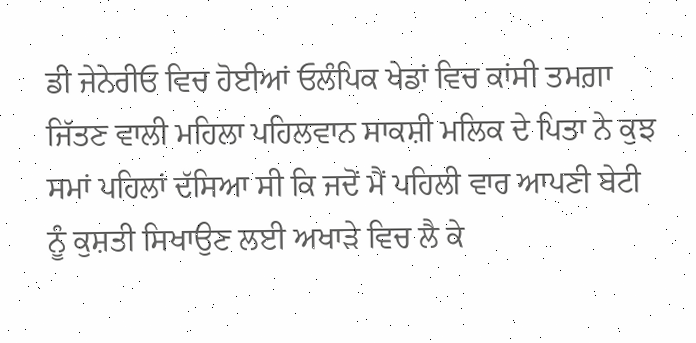ਡੀ ਜੇਨੇਰੀਓ ਵਿਚ ਹੋਈਆਂ ਓਲੰਪਿਕ ਖੇਡਾਂ ਵਿਚ ਕਾਂਸੀ ਤਮਗ਼ਾ ਜਿੱਤਣ ਵਾਲੀ ਮਹਿਲਾ ਪਹਿਲਵਾਨ ਸਾਕਸ਼ੀ ਮਲਿਕ ਦੇ ਪਿਤਾ ਨੇ ਕੁਝ ਸਮਾਂ ਪਹਿਲਾਂ ਦੱਸਿਆ ਸੀ ਕਿ ਜਦੋਂ ਮੈਂ ਪਹਿਲੀ ਵਾਰ ਆਪਣੀ ਬੇਟੀ ਨੂੰ ਕੁਸ਼ਤੀ ਸਿਖਾਉਣ ਲਈ ਅਖਾੜੇ ਵਿਚ ਲੈ ਕੇ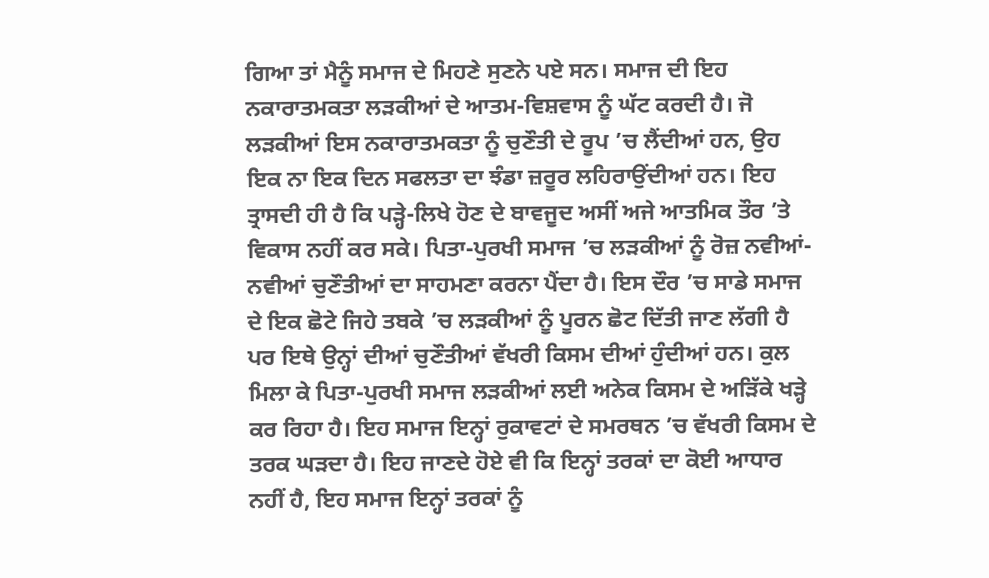ਗਿਆ ਤਾਂ ਮੈਨੂੰ ਸਮਾਜ ਦੇ ਮਿਹਣੇ ਸੁਣਨੇ ਪਏ ਸਨ। ਸਮਾਜ ਦੀ ਇਹ ਨਕਾਰਾਤਮਕਤਾ ਲੜਕੀਆਂ ਦੇ ਆਤਮ-ਵਿਸ਼ਵਾਸ ਨੂੰ ਘੱਟ ਕਰਦੀ ਹੈ। ਜੋ ਲੜਕੀਆਂ ਇਸ ਨਕਾਰਾਤਮਕਤਾ ਨੂੰ ਚੁਣੌਤੀ ਦੇ ਰੂਪ ’ਚ ਲੈਂਦੀਆਂ ਹਨ, ਉਹ ਇਕ ਨਾ ਇਕ ਦਿਨ ਸਫਲਤਾ ਦਾ ਝੰਡਾ ਜ਼ਰੂਰ ਲਹਿਰਾਉਂਦੀਆਂ ਹਨ। ਇਹ ਤ੍ਰਾਸਦੀ ਹੀ ਹੈ ਕਿ ਪੜ੍ਹੇ-ਲਿਖੇ ਹੋਣ ਦੇ ਬਾਵਜੂਦ ਅਸੀਂ ਅਜੇ ਆਤਮਿਕ ਤੌਰ ’ਤੇ ਵਿਕਾਸ ਨਹੀਂ ਕਰ ਸਕੇ। ਪਿਤਾ-ਪੁਰਖੀ ਸਮਾਜ ’ਚ ਲੜਕੀਆਂ ਨੂੰ ਰੋਜ਼ ਨਵੀਆਂ-ਨਵੀਆਂ ਚੁਣੌਤੀਆਂ ਦਾ ਸਾਹਮਣਾ ਕਰਨਾ ਪੈਂਦਾ ਹੈ। ਇਸ ਦੌਰ ’ਚ ਸਾਡੇ ਸਮਾਜ ਦੇ ਇਕ ਛੋਟੇ ਜਿਹੇ ਤਬਕੇ ’ਚ ਲੜਕੀਆਂ ਨੂੰ ਪੂਰਨ ਛੋਟ ਦਿੱਤੀ ਜਾਣ ਲੱਗੀ ਹੈ ਪਰ ਇਥੇ ਉਨ੍ਹਾਂ ਦੀਆਂ ਚੁਣੌਤੀਆਂ ਵੱਖਰੀ ਕਿਸਮ ਦੀਆਂ ਹੁੰਦੀਆਂ ਹਨ। ਕੁਲ ਮਿਲਾ ਕੇ ਪਿਤਾ-ਪੁਰਖੀ ਸਮਾਜ ਲੜਕੀਆਂ ਲਈ ਅਨੇਕ ਕਿਸਮ ਦੇ ਅੜਿੱਕੇ ਖੜ੍ਹੇ ਕਰ ਰਿਹਾ ਹੈ। ਇਹ ਸਮਾਜ ਇਨ੍ਹਾਂ ਰੁਕਾਵਟਾਂ ਦੇ ਸਮਰਥਨ ’ਚ ਵੱਖਰੀ ਕਿਸਮ ਦੇ ਤਰਕ ਘੜਦਾ ਹੈ। ਇਹ ਜਾਣਦੇ ਹੋਏ ਵੀ ਕਿ ਇਨ੍ਹਾਂ ਤਰਕਾਂ ਦਾ ਕੋਈ ਆਧਾਰ ਨਹੀਂ ਹੈ, ਇਹ ਸਮਾਜ ਇਨ੍ਹਾਂ ਤਰਕਾਂ ਨੂੰ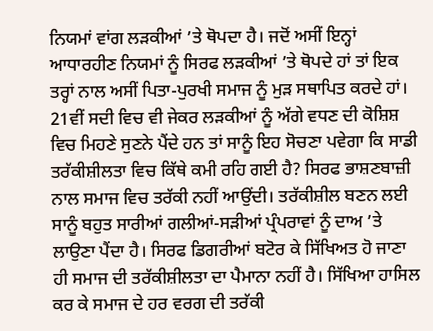ਨਿਯਮਾਂ ਵਾਂਗ ਲੜਕੀਆਂ ’ਤੇ ਥੋਪਦਾ ਹੈ। ਜਦੋਂ ਅਸੀਂ ਇਨ੍ਹਾਂ ਆਧਾਰਹੀਣ ਨਿਯਮਾਂ ਨੂੰ ਸਿਰਫ ਲੜਕੀਆਂ ’ਤੇ ਥੋਪਦੇ ਹਾਂ ਤਾਂ ਇਕ ਤਰ੍ਹਾਂ ਨਾਲ ਅਸੀਂ ਪਿਤਾ-ਪੁਰਖੀ ਸਮਾਜ ਨੂੰ ਮੁੜ ਸਥਾਪਿਤ ਕਰਦੇ ਹਾਂ। 21ਵੀਂ ਸਦੀ ਵਿਚ ਵੀ ਜੇਕਰ ਲੜਕੀਆਂ ਨੂੰ ਅੱਗੇ ਵਧਣ ਦੀ ਕੋਸ਼ਿਸ਼ ਵਿਚ ਮਿਹਣੇ ਸੁਣਨੇ ਪੈਂਦੇ ਹਨ ਤਾਂ ਸਾਨੂੰ ਇਹ ਸੋਚਣਾ ਪਵੇਗਾ ਕਿ ਸਾਡੀ ਤਰੱਕੀਸ਼ੀਲਤਾ ਵਿਚ ਕਿੱਥੇ ਕਮੀ ਰਹਿ ਗਈ ਹੈ? ਸਿਰਫ ਭਾਸ਼ਣਬਾਜ਼ੀ ਨਾਲ ਸਮਾਜ ਵਿਚ ਤਰੱਕੀ ਨਹੀਂ ਆਉਂਦੀ। ਤਰੱਕੀਸ਼ੀਲ ਬਣਨ ਲਈ ਸਾਨੂੰ ਬਹੁਤ ਸਾਰੀਆਂ ਗਲੀਆਂ-ਸੜੀਆਂ ਪ੍ਰੰਪਰਾਵਾਂ ਨੂੰ ਦਾਅ ’ਤੇ ਲਾਉਣਾ ਪੈਂਦਾ ਹੈ। ਸਿਰਫ ਡਿਗਰੀਆਂ ਬਟੋਰ ਕੇ ਸਿੱਖਿਅਤ ਹੋ ਜਾਣਾ ਹੀ ਸਮਾਜ ਦੀ ਤਰੱਕੀਸ਼ੀਲਤਾ ਦਾ ਪੈਮਾਨਾ ਨਹੀਂ ਹੈ। ਸਿੱਖਿਆ ਹਾਸਿਲ ਕਰ ਕੇ ਸਮਾਜ ਦੇ ਹਰ ਵਰਗ ਦੀ ਤਰੱਕੀ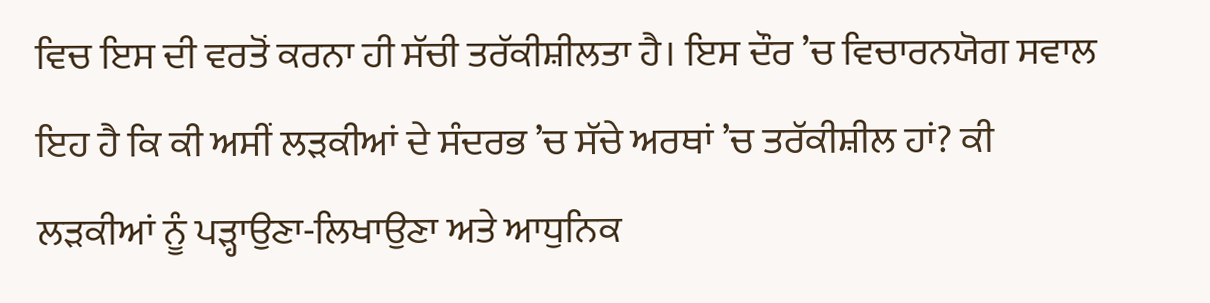ਵਿਚ ਇਸ ਦੀ ਵਰਤੋਂ ਕਰਨਾ ਹੀ ਸੱਚੀ ਤਰੱਕੀਸ਼ੀਲਤਾ ਹੈ। ਇਸ ਦੌਰ ’ਚ ਵਿਚਾਰਨਯੋਗ ਸਵਾਲ ਇਹ ਹੈ ਕਿ ਕੀ ਅਸੀਂ ਲੜਕੀਆਂ ਦੇ ਸੰਦਰਭ ’ਚ ਸੱਚੇ ਅਰਥਾਂ ’ਚ ਤਰੱਕੀਸ਼ੀਲ ਹਾਂ? ਕੀ ਲੜਕੀਆਂ ਨੂੰ ਪੜ੍ਹਾਉਣਾ-ਲਿਖਾਉਣਾ ਅਤੇ ਆਧੁਨਿਕ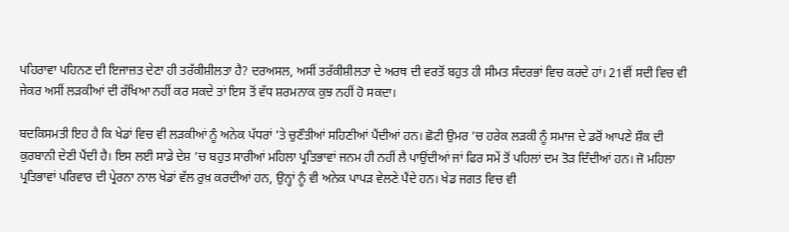ਪਹਿਰਾਵਾ ਪਹਿਨਣ ਦੀ ਇਜਾਜ਼ਤ ਦੇਣਾ ਹੀ ਤਰੱਕੀਸ਼ੀਲਤਾ ਹੈ? ਦਰਅਸਲ, ਅਸੀਂ ਤਰੱਕੀਸ਼ੀਲਤਾ ਦੇ ਅਰਥ ਦੀ ਵਰਤੋਂ ਬਹੁਤ ਹੀ ਸੀਮਤ ਸੰਦਰਭਾਂ ਵਿਚ ਕਰਦੇ ਹਾਂ। 21ਵੀਂ ਸਦੀ ਵਿਚ ਵੀ ਜੇਕਰ ਅਸੀਂ ਲੜਕੀਆਂ ਦੀ ਰੱਖਿਆ ਨਹੀਂ ਕਰ ਸਕਦੇ ਤਾਂ ਇਸ ਤੋਂ ਵੱਧ ਸ਼ਰਮਨਾਕ ਕੁਝ ਨਹੀਂ ਹੋ ਸਕਦਾ।

ਬਦਕਿਸਮਤੀ ਇਹ ਹੈ ਕਿ ਖੇਡਾਂ ਵਿਚ ਵੀ ਲੜਕੀਆਂ ਨੂੰ ਅਨੇਕ ਪੱਧਰਾਂ ’ਤੇ ਚੁਣੌਤੀਆਂ ਸਹਿਣੀਆਂ ਪੈਂਦੀਆਂ ਹਨ। ਛੋਟੀ ਉਮਰ ’ਚ ਹਰੇਕ ਲੜਕੀ ਨੂੰ ਸਮਾਜ ਦੇ ਡਰੋਂ ਆਪਣੇ ਸ਼ੌਕ ਦੀ ਕੁਰਬਾਨੀ ਦੇਣੀ ਪੈਂਦੀ ਹੈ। ਇਸ ਲਈ ਸਾਡੇ ਦੇਸ਼ ’ਚ ਬਹੁਤ ਸਾਰੀਆਂ ਮਹਿਲਾ ਪ੍ਰਤਿਭਾਵਾਂ ਜਨਮ ਹੀ ਨਹੀਂ ਲੈ ਪਾਉਂਦੀਆਂ ਜਾਂ ਫਿਰ ਸਮੇਂ ਤੋਂ ਪਹਿਲਾਂ ਦਮ ਤੋੜ ਦਿੰਦੀਆਂ ਹਨ। ਜੋ ਮਹਿਲਾ ਪ੍ਰਤਿਭਾਵਾਂ ਪਰਿਵਾਰ ਦੀ ਪ੍ਰੇਰਨਾ ਨਾਲ ਖੇਡਾਂ ਵੱਲ ਰੁਖ਼ ਕਰਦੀਆਂ ਹਨ, ਉਨ੍ਹਾਂ ਨੂੰ ਵੀ ਅਨੇਕ ਪਾਪੜ ਵੇਲਣੇ ਪੈਂਦੇ ਹਨ। ਖੇਡ ਜਗਤ ਵਿਚ ਵੀ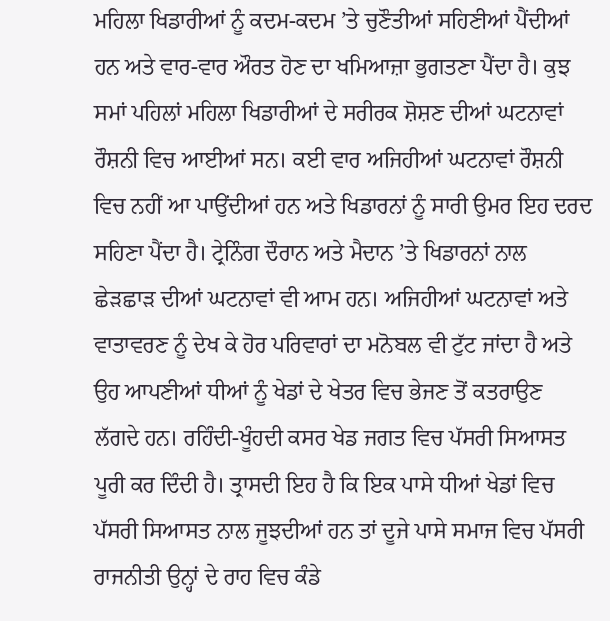ਮਹਿਲਾ ਖਿਡਾਰੀਆਂ ਨੂੰ ਕਦਮ-ਕਦਮ ’ਤੇ ਚੁਣੌਤੀਆਂ ਸਹਿਣੀਆਂ ਪੈਂਦੀਆਂ ਹਨ ਅਤੇ ਵਾਰ-ਵਾਰ ਔਰਤ ਹੋਣ ਦਾ ਖਮਿਆਜ਼ਾ ਭੁਗਤਣਾ ਪੈਂਦਾ ਹੈ। ਕੁਝ ਸਮਾਂ ਪਹਿਲਾਂ ਮਹਿਲਾ ਖਿਡਾਰੀਆਂ ਦੇ ਸਰੀਰਕ ਸ਼ੋਸ਼ਣ ਦੀਆਂ ਘਟਨਾਵਾਂ ਰੌਸ਼ਨੀ ਵਿਚ ਆਈਆਂ ਸਨ। ਕਈ ਵਾਰ ਅਜਿਹੀਆਂ ਘਟਨਾਵਾਂ ਰੌਸ਼ਨੀ ਵਿਚ ਨਹੀਂ ਆ ਪਾਉਂਦੀਆਂ ਹਨ ਅਤੇ ਖਿਡਾਰਨਾਂ ਨੂੰ ਸਾਰੀ ਉਮਰ ਇਹ ਦਰਦ ਸਹਿਣਾ ਪੈਂਦਾ ਹੈ। ਟ੍ਰੇਨਿੰਗ ਦੌਰਾਨ ਅਤੇ ਮੈਦਾਨ ’ਤੇ ਖਿਡਾਰਨਾਂ ਨਾਲ ਛੇੜਛਾੜ ਦੀਆਂ ਘਟਨਾਵਾਂ ਵੀ ਆਮ ਹਨ। ਅਜਿਹੀਆਂ ਘਟਨਾਵਾਂ ਅਤੇ ਵਾਤਾਵਰਣ ਨੂੰ ਦੇਖ ਕੇ ਹੋਰ ਪਰਿਵਾਰਾਂ ਦਾ ਮਨੋਬਲ ਵੀ ਟੁੱਟ ਜਾਂਦਾ ਹੈ ਅਤੇ ਉਹ ਆਪਣੀਆਂ ਧੀਆਂ ਨੂੰ ਖੇਡਾਂ ਦੇ ਖੇਤਰ ਵਿਚ ਭੇਜਣ ਤੋਂ ਕਤਰਾਉਣ ਲੱਗਦੇ ਹਨ। ਰਹਿੰਦੀ-ਖੂੰਹਦੀ ਕਸਰ ਖੇਡ ਜਗਤ ਵਿਚ ਪੱਸਰੀ ਸਿਆਸਤ ਪੂਰੀ ਕਰ ਦਿੰਦੀ ਹੈ। ਤ੍ਰਾਸਦੀ ਇਹ ਹੈ ਕਿ ਇਕ ਪਾਸੇ ਧੀਆਂ ਖੇਡਾਂ ਵਿਚ ਪੱਸਰੀ ਸਿਆਸਤ ਨਾਲ ਜੂਝਦੀਆਂ ਹਨ ਤਾਂ ਦੂਜੇ ਪਾਸੇ ਸਮਾਜ ਵਿਚ ਪੱਸਰੀ ਰਾਜਨੀਤੀ ਉਨ੍ਹਾਂ ਦੇ ਰਾਹ ਵਿਚ ਕੰਡੇ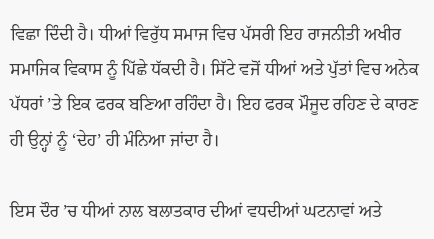ਵਿਛਾ ਦਿੰਦੀ ਹੈ। ਧੀਆਂ ਵਿਰੁੱਧ ਸਮਾਜ ਵਿਚ ਪੱਸਰੀ ਇਹ ਰਾਜਨੀਤੀ ਅਖੀਰ ਸਮਾਜਿਕ ਵਿਕਾਸ ਨੂੰ ਪਿੱਛੇ ਧੱਕਦੀ ਹੈ। ਸਿੱਟੇ ਵਜੋਂ ਧੀਆਂ ਅਤੇ ਪੁੱਤਾਂ ਵਿਚ ਅਨੇਕ ਪੱਧਰਾਂ ’ਤੇ ਇਕ ਫਰਕ ਬਣਿਆ ਰਹਿੰਦਾ ਹੈ। ਇਹ ਫਰਕ ਮੌਜੂਦ ਰਹਿਣ ਦੇ ਕਾਰਣ ਹੀ ਉਨ੍ਹਾਂ ਨੂੰ ‘ਦੇਹ’ ਹੀ ਮੰਨਿਆ ਜਾਂਦਾ ਹੈ।

ਇਸ ਦੌਰ ’ਚ ਧੀਆਂ ਨਾਲ ਬਲਾਤਕਾਰ ਦੀਆਂ ਵਧਦੀਆਂ ਘਟਨਾਵਾਂ ਅਤੇ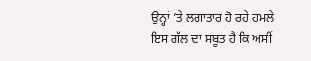ਉਨ੍ਹਾਂ ’ਤੇ ਲਗਾਤਾਰ ਹੋ ਰਹੇ ਹਮਲੇ ਇਸ ਗੱਲ ਦਾ ਸਬੂਤ ਹੈ ਕਿ ਅਸੀਂ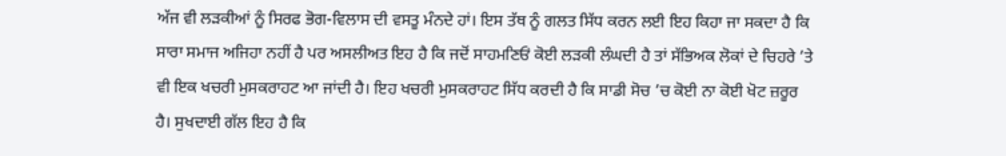ਅੱਜ ਵੀ ਲੜਕੀਆਂ ਨੂੰ ਸਿਰਫ ਭੋਗ-ਵਿਲਾਸ ਦੀ ਵਸਤੂ ਮੰਨਦੇ ਹਾਂ। ਇਸ ਤੱਥ ਨੂੰ ਗਲਤ ਸਿੱਧ ਕਰਨ ਲਈ ਇਹ ਕਿਹਾ ਜਾ ਸਕਦਾ ਹੈ ਕਿ ਸਾਰਾ ਸਮਾਜ ਅਜਿਹਾ ਨਹੀਂ ਹੈ ਪਰ ਅਸਲੀਅਤ ਇਹ ਹੈ ਕਿ ਜਦੋਂ ਸਾਹਮਣਿਓਂ ਕੋਈ ਲੜਕੀ ਲੰਘਦੀ ਹੈ ਤਾਂ ਸੱਭਿਅਕ ਲੋਕਾਂ ਦੇ ਚਿਹਰੇ ’ਤੇ ਵੀ ਇਕ ਖਚਰੀ ਮੁਸਕਰਾਹਟ ਆ ਜਾਂਦੀ ਹੈ। ਇਹ ਖਚਰੀ ਮੁਸਕਰਾਹਟ ਸਿੱਧ ਕਰਦੀ ਹੈ ਕਿ ਸਾਡੀ ਸੋਚ ’ਚ ਕੋਈ ਨਾ ਕੋਈ ਖੋਟ ਜ਼ਰੂਰ ਹੈ। ਸੁਖਦਾਈ ਗੱਲ ਇਹ ਹੈ ਕਿ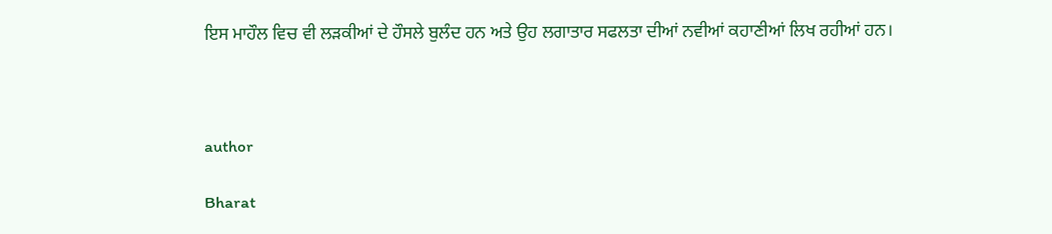ਇਸ ਮਾਹੌਲ ਵਿਚ ਵੀ ਲੜਕੀਆਂ ਦੇ ਹੌਸਲੇ ਬੁਲੰਦ ਹਨ ਅਤੇ ਉਹ ਲਗਾਤਾਰ ਸਫਲਤਾ ਦੀਆਂ ਨਵੀਆਂ ਕਹਾਣੀਆਂ ਲਿਖ ਰਹੀਆਂ ਹਨ।



author

Bharat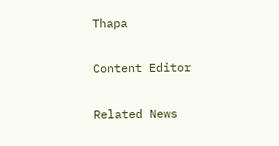Thapa

Content Editor

Related News